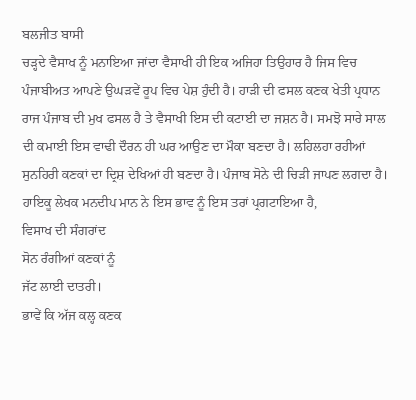ਬਲਜੀਤ ਬਾਸੀ
ਚੜ੍ਹਦੇ ਵੈਸਾਖ ਨੂੰ ਮਨਾਇਆ ਜਾਂਦਾ ਵੈਸਾਖੀ ਹੀ ਇਕ ਅਜਿਹਾ ਤਿਉਹਾਰ ਹੈ ਜਿਸ ਵਿਚ ਪੰਜਾਬੀਅਤ ਆਪਣੇ ਉਘੜਵੇਂ ਰੂਪ ਵਿਚ ਪੇਸ਼ ਹੁੰਦੀ ਹੈ। ਹਾੜੀ ਦੀ ਫਸਲ ਕਣਕ ਖੇਤੀ ਪ੍ਰਧਾਨ ਰਾਜ ਪੰਜਾਬ ਦੀ ਮੁਖ ਫਸਲ ਹੈ ਤੇ ਵੈਸਾਖੀ ਇਸ ਦੀ ਕਟਾਈ ਦਾ ਜਸ਼ਨ ਹੈ। ਸਮਝੋ ਸਾਰੇ ਸਾਲ ਦੀ ਕਮਾਈ ਇਸ ਵਾਢੀ ਦੌਰਨ ਹੀ ਘਰ ਆਉਣ ਦਾ ਮੌਕਾ ਬਣਦਾ ਹੈ। ਲਹਿਲਹਾ ਰਹੀਆਂ ਸੁਨਹਿਰੀ ਕਣਕਾਂ ਦਾ ਦ੍ਰਿਸ਼ ਦੇਖਿਆਂ ਹੀ ਬਣਦਾ ਹੈ। ਪੰਜਾਬ ਸੋਨੇ ਦੀ ਚਿੜੀ ਜਾਪਣ ਲਗਦਾ ਹੈ। ਹਾਇਕੂ ਲੇਖਕ ਮਨਦੀਪ ਮਾਨ ਨੇ ਇਸ ਭਾਵ ਨੂੰ ਇਸ ਤਰਾਂ ਪ੍ਰਗਟਾਇਆ ਹੈ,
ਵਿਸਾਖ ਦੀ ਸੰਗਰਾਂਦ
ਸੋਨ ਰੰਗੀਆਂ ਕਣਕਾਂ ਨੂੰ
ਜੱਟ ਲਾਈ ਦਾਤਰੀ।
ਭਾਵੇਂ ਕਿ ਅੱਜ ਕਲ੍ਹ ਕਣਕ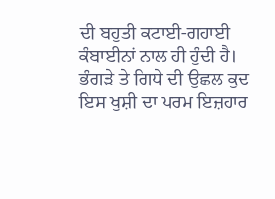ਦੀ ਬਹੁਤੀ ਕਟਾਈ-ਗਹਾਈ ਕੰਬਾਈਨਾਂ ਨਾਲ ਹੀ ਹੁੰਦੀ ਹੈ।
ਭੰਗੜੇ ਤੇ ਗਿਧੇ ਦੀ ਉਛਲ ਕੁਦ ਇਸ ਖੁਸ਼ੀ ਦਾ ਪਰਮ ਇਜ਼ਹਾਰ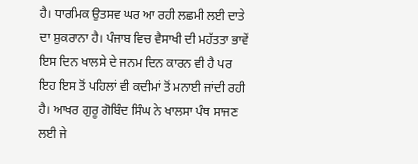ਹੈ। ਧਾਰਮਿਕ ਉਤਸਵ ਘਰ ਆ ਰਹੀ ਲਛਮੀ ਲਈ ਦਾਤੇ ਦਾ ਸ਼ੁਕਰਾਨਾ ਹੈ। ਪੰਜਾਬ ਵਿਚ ਵੈਸਾਖੀ ਦੀ ਮਹੱਤਤਾ ਭਾਵੇਂ ਇਸ ਦਿਨ ਖਾਲਸੇ ਦੇ ਜਨਮ ਦਿਨ ਕਾਰਨ ਵੀ ਹੈ ਪਰ ਇਹ ਇਸ ਤੋਂ ਪਹਿਲਾਂ ਵੀ ਕਦੀਮਾਂ ਤੋਂ ਮਨਾਈ ਜਾਂਦੀ ਰਹੀ ਹੈ। ਆਖਰ ਗੁਰੂ ਗੋਬਿੰਦ ਸਿੰਘ ਨੇ ਖਾਲਸਾ ਪੰਥ ਸਾਜਣ ਲਈ ਜੇ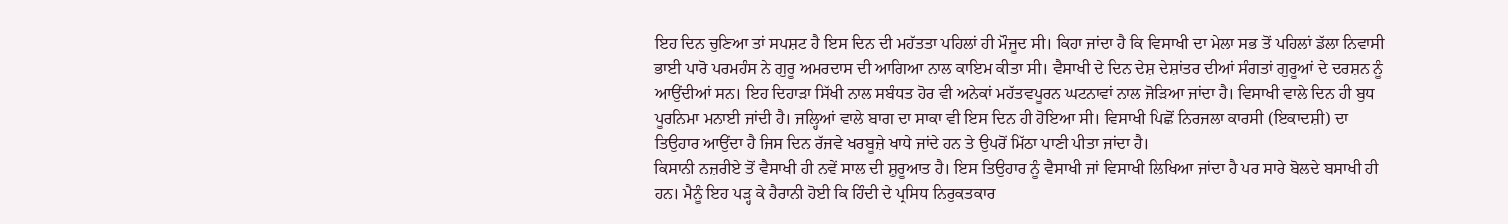ਇਹ ਦਿਨ ਚੁਣਿਆ ਤਾਂ ਸਪਸ਼ਟ ਹੈ ਇਸ ਦਿਨ ਦੀ ਮਹੱਤਤਾ ਪਹਿਲਾਂ ਹੀ ਮੌਜੂਦ ਸੀ। ਕਿਹਾ ਜਾਂਦਾ ਹੈ ਕਿ ਵਿਸਾਖੀ ਦਾ ਮੇਲਾ ਸਭ ਤੋਂ ਪਹਿਲਾਂ ਡੱਲਾ ਨਿਵਾਸੀ ਭਾਈ ਪਾਰੋ ਪਰਮਹੰਸ ਨੇ ਗੁਰੂ ਅਮਰਦਾਸ ਦੀ ਆਗਿਆ ਨਾਲ ਕਾਇਮ ਕੀਤਾ ਸੀ। ਵੈਸਾਖੀ ਦੇ ਦਿਨ ਦੇਸ਼ ਦੇਸ਼ਾਂਤਰ ਦੀਆਂ ਸੰਗਤਾਂ ਗੁਰੂਆਂ ਦੇ ਦਰਸ਼ਨ ਨੂੰ ਆਉਂਦੀਆਂ ਸਨ। ਇਹ ਦਿਹਾੜਾ ਸਿੱਖੀ ਨਾਲ ਸਬੰਧਤ ਹੋਰ ਵੀ ਅਨੇਕਾਂ ਮਹੱਤਵਪੂਰਨ ਘਟਨਾਵਾਂ ਨਾਲ ਜੋੜਿਆ ਜਾਂਦਾ ਹੈ। ਵਿਸਾਖੀ ਵਾਲੇ ਦਿਨ ਹੀ ਬੁਧ ਪੂਰਨਿਮਾ ਮਨਾਈ ਜਾਂਦੀ ਹੈ। ਜਲ੍ਹਿਆਂ ਵਾਲੇ ਬਾਗ ਦਾ ਸਾਕਾ ਵੀ ਇਸ ਦਿਨ ਹੀ ਹੋਇਆ ਸੀ। ਵਿਸਾਖੀ ਪਿਛੋਂ ਨਿਰਜਲਾ ਕਾਰਸੀ (ਇਕਾਦਸ਼ੀ) ਦਾ ਤਿਉਹਾਰ ਆਉਂਦਾ ਹੈ ਜਿਸ ਦਿਨ ਰੱਜਵੇ ਖਰਬੂਜ਼ੇ ਖਾਧੇ ਜਾਂਦੇ ਹਨ ਤੇ ਉਪਰੋਂ ਮਿੱਠਾ ਪਾਣੀ ਪੀਤਾ ਜਾਂਦਾ ਹੈ।
ਕਿਸਾਨੀ ਨਜ਼ਰੀਏ ਤੋਂ ਵੈਸਾਖੀ ਹੀ ਨਵੇਂ ਸਾਲ ਦੀ ਸ਼ੁਰੂਆਤ ਹੈ। ਇਸ ਤਿਉਹਾਰ ਨੂੰ ਵੈਸਾਖੀ ਜਾਂ ਵਿਸਾਖੀ ਲਿਖਿਆ ਜਾਂਦਾ ਹੈ ਪਰ ਸਾਰੇ ਬੋਲਦੇ ਬਸਾਖੀ ਹੀ ਹਨ। ਮੈਨੂੰ ਇਹ ਪੜ੍ਹ ਕੇ ਹੈਰਾਨੀ ਹੋਈ ਕਿ ਹਿੰਦੀ ਦੇ ਪ੍ਰਸਿਧ ਨਿਰੁਕਤਕਾਰ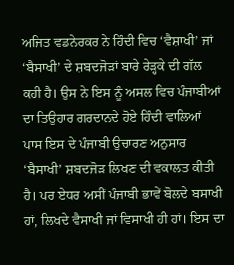ਅਜਿਤ ਵਡਨੇਰਕਰ ਨੇ ਹਿੰਦੀ ਵਿਚ ‘ਵੈਸ਼ਾਖੀ’ ਜਾਂ ‘ਬੈਸਾਖੀ’ ਦੇ ਸ਼ਬਦਜੋੜਾਂ ਬਾਰੇ ਰੇੜ੍ਹਕੇ ਦੀ ਗੱਲ ਕਹੀ ਹੈ। ਉਸ ਨੇ ਇਸ ਨੂੰ ਅਸਲ ਵਿਚ ਪੰਜਾਬੀਆਂ ਦਾ ਤਿਉਹਾਰ ਗਰਦਾਨਦੇ ਹੋਏ ਹਿੰਦੀ ਵਾਲਿਆਂ ਪਾਸ ਇਸ ਦੇ ਪੰਜਾਬੀ ਉਚਾਰਣ ਅਨੁਸਾਰ ‘ਬੈਸਾਖੀ’ ਸ਼ਬਦਜੋੜ ਲਿਖਣ ਦੀ ਵਕਾਲਤ ਕੀਤੀ ਹੈ। ਪਰ ਏਧਰ ਅਸੀਂ ਪੰਜਾਬੀ ਭਾਵੇਂ ਬੋਲਦੇ ਬਸਾਖੀ ਹਾਂ, ਲਿਖਦੇ ਵੈਸਾਖੀ ਜਾਂ ਵਿਸਾਖੀ ਹੀ ਹਾਂ। ਇਸ ਦਾ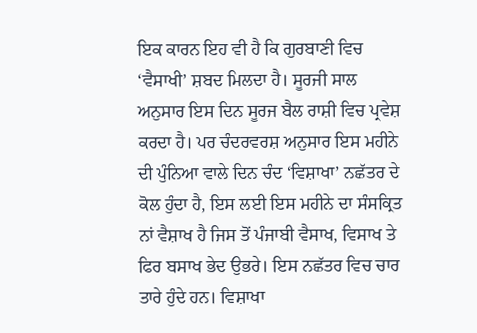ਇਕ ਕਾਰਨ ਇਹ ਵੀ ਹੈ ਕਿ ਗੁਰਬਾਣੀ ਵਿਚ ‘ਵੈਸਾਖੀ’ ਸ਼ਬਦ ਮਿਲਦਾ ਹੈ। ਸੂਰਜੀ ਸਾਲ ਅਨੁਸਾਰ ਇਸ ਦਿਨ ਸੂਰਜ ਬੈਲ ਰਾਸ਼ੀ ਵਿਚ ਪ੍ਰਵੇਸ਼ ਕਰਦਾ ਹੈ। ਪਰ ਚੰਦਰਵਰਸ਼ ਅਨੁਸਾਰ ਇਸ ਮਹੀਨੇ ਦੀ ਪੁੰਨਿਆ ਵਾਲੇ ਦਿਨ ਚੰਦ ‘ਵਿਸ਼ਾਖਾ’ ਨਛੱਤਰ ਦੇ ਕੋਲ ਹੁੰਦਾ ਹੈ, ਇਸ ਲਈ ਇਸ ਮਹੀਨੇ ਦਾ ਸੰਸਕ੍ਰਿਤ ਨਾਂ ਵੈਸ਼ਾਖ ਹੈ ਜਿਸ ਤੋਂ ਪੰਜਾਬੀ ਵੈਸਾਖ, ਵਿਸਾਖ ਤੇ ਫਿਰ ਬਸਾਖ ਭੇਦ ਉਭਰੇ। ਇਸ ਨਛੱਤਰ ਵਿਚ ਚਾਰ ਤਾਰੇ ਹੁੰਦੇ ਹਨ। ਵਿਸ਼ਾਖਾ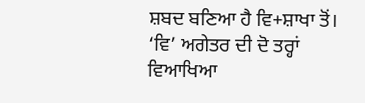ਸ਼ਬਦ ਬਣਿਆ ਹੈ ਵਿ+ਸ਼ਾਖਾ ਤੋਂ। ‘ਵਿ’ ਅਗੇਤਰ ਦੀ ਦੋ ਤਰ੍ਹਾਂ ਵਿਆਖਿਆ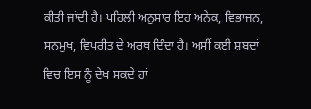ਕੀਤੀ ਜਾਂਦੀ ਹੈ। ਪਹਿਲੀ ਅਨੁਸਾਰ ਇਹ ਅਨੇਕ, ਵਿਭਾਜਨ, ਸਨਮੁਖ, ਵਿਪਰੀਤ ਦੇ ਅਰਥ ਦਿੰਦਾ ਹੈ। ਅਸੀਂ ਕਈ ਸ਼ਬਦਾਂ ਵਿਚ ਇਸ ਨੂੰ ਦੇਖ ਸਕਦੇ ਹਾਂ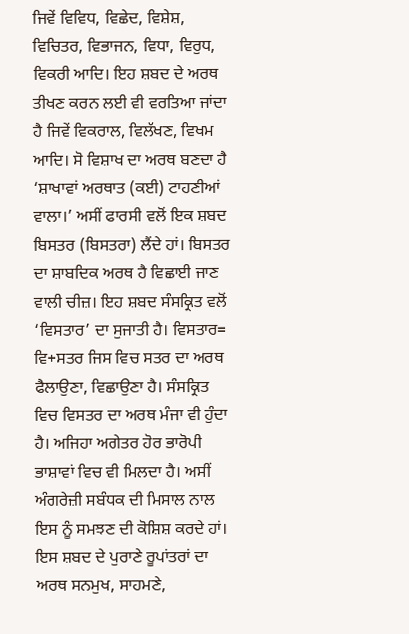ਜਿਵੇਂ ਵਿਵਿਧ, ਵਿਛੇਦ, ਵਿਸ਼ੇਸ਼, ਵਿਚਿਤਰ, ਵਿਭਾਜਨ, ਵਿਧਾ, ਵਿਰੁਧ, ਵਿਕਰੀ ਆਦਿ। ਇਹ ਸ਼ਬਦ ਦੇ ਅਰਥ ਤੀਖਣ ਕਰਨ ਲਈ ਵੀ ਵਰਤਿਆ ਜਾਂਦਾ ਹੈ ਜਿਵੇਂ ਵਿਕਰਾਲ, ਵਿਲੱਖਣ, ਵਿਖਮ ਆਦਿ। ਸੋ ਵਿਸ਼ਾਖ ਦਾ ਅਰਥ ਬਣਦਾ ਹੈ ‘ਸ਼ਾਖਾਵਾਂ ਅਰਥਾਤ (ਕਈ) ਟਾਹਣੀਆਂ ਵਾਲਾ।’ ਅਸੀਂ ਫਾਰਸੀ ਵਲੋਂ ਇਕ ਸ਼ਬਦ ਬਿਸਤਰ (ਬਿਸਤਰਾ) ਲੈਂਦੇ ਹਾਂ। ਬਿਸਤਰ ਦਾ ਸ਼ਾਬਦਿਕ ਅਰਥ ਹੈ ਵਿਛਾਈ ਜਾਣ ਵਾਲੀ ਚੀਜ਼। ਇਹ ਸ਼ਬਦ ਸੰਸਕ੍ਰਿਤ ਵਲੋਂ ‘ਵਿਸਤਾਰ’ ਦਾ ਸੁਜਾਤੀ ਹੈ। ਵਿਸਤਾਰ= ਵਿ+ਸਤਰ ਜਿਸ ਵਿਚ ਸਤਰ ਦਾ ਅਰਥ ਫੈਲਾਉਣਾ, ਵਿਛਾਉਣਾ ਹੈ। ਸੰਸਕ੍ਰਿਤ ਵਿਚ ਵਿਸਤਰ ਦਾ ਅਰਥ ਮੰਜਾ ਵੀ ਹੁੰਦਾ ਹੈ। ਅਜਿਹਾ ਅਗੇਤਰ ਹੋਰ ਭਾਰੋਪੀ ਭਾਸ਼ਾਵਾਂ ਵਿਚ ਵੀ ਮਿਲਦਾ ਹੈ। ਅਸੀਂ ਅੰਗਰੇਜ਼ੀ ਸਬੰਧਕ ਦੀ ਮਿਸਾਲ ਨਾਲ ਇਸ ਨੂੰ ਸਮਝਣ ਦੀ ਕੋਸ਼ਿਸ਼ ਕਰਦੇ ਹਾਂ। ਇਸ ਸ਼ਬਦ ਦੇ ਪੁਰਾਣੇ ਰੂਪਾਂਤਰਾਂ ਦਾ ਅਰਥ ਸਨਮੁਖ, ਸਾਹਮਣੇ,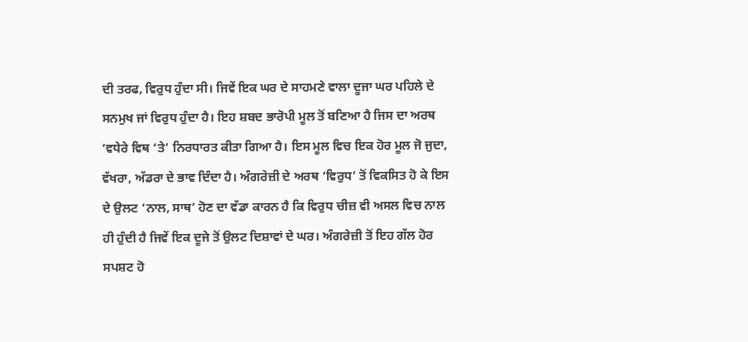ਦੀ ਤਰਫ, ਵਿਰੁਧ ਹੁੰਦਾ ਸੀ। ਜਿਵੇਂ ਇਕ ਘਰ ਦੇ ਸਾਹਮਣੇ ਵਾਲਾ ਦੂਜਾ ਘਰ ਪਹਿਲੇ ਦੇ ਸਨਮੁਖ ਜਾਂ ਵਿਰੁਧ ਹੁੰਦਾ ਹੈ। ਇਹ ਸ਼ਬਦ ਭਾਰੋਪੀ ਮੂਲ ਤੋਂ ਬਣਿਆ ਹੈ ਜਿਸ ਦਾ ਅਰਥ ‘ਵਧੇਰੇ ਵਿਥ ‘ਤੇ’ ਨਿਰਧਾਰਤ ਕੀਤਾ ਗਿਆ ਹੈ। ਇਸ ਮੂਲ ਵਿਚ ਇਕ ਹੋਰ ਮੂਲ ਜੋ ਜੁਦਾ, ਵੱਖਰਾ, ਅੱਡਰਾ ਦੇ ਭਾਵ ਦਿੰਦਾ ਹੈ। ਅੰਗਰੇਜ਼ੀ ਦੇ ਅਰਥ ‘ਵਿਰੁਧ’ ਤੋਂ ਵਿਕਸਿਤ ਹੋ ਕੇ ਇਸ ਦੇ ਉਲਟ ‘ਨਾਲ, ਸਾਥ’ ਹੋਣ ਦਾ ਵੱਡਾ ਕਾਰਨ ਹੈ ਕਿ ਵਿਰੁਧ ਚੀਜ਼ ਵੀ ਅਸਲ ਵਿਚ ਨਾਲ ਹੀ ਹੁੰਦੀ ਹੈ ਜਿਵੇਂ ਇਕ ਦੂਜੇ ਤੋਂ ਉਲਟ ਦਿਸ਼ਾਵਾਂ ਦੇ ਘਰ। ਅੰਗਰੇਜ਼ੀ ਤੋਂ ਇਹ ਗੱਲ ਹੋਰ ਸਪਸ਼ਟ ਹੋ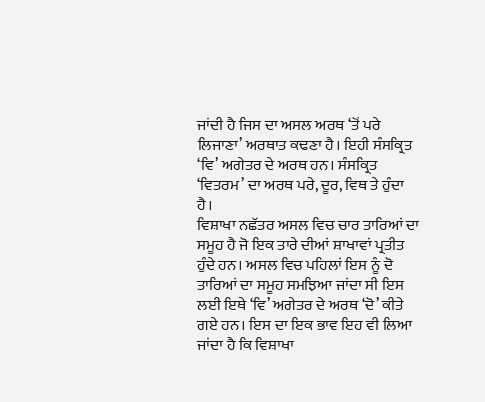ਜਾਂਦੀ ਹੈ ਜਿਸ ਦਾ ਅਸਲ ਅਰਥ ‘ਤੋਂ ਪਰੇ ਲਿਜਾਣਾ’ ਅਰਥਾਤ ਕਢਣਾ ਹੈ। ਇਹੀ ਸੰਸਕ੍ਰਿਤ ‘ਵਿ’ ਅਗੇਤਰ ਦੇ ਅਰਥ ਹਨ। ਸੰਸਕ੍ਰਿਤ ‘ਵਿਤਰਮ’ ਦਾ ਅਰਥ ਪਰੇ, ਦੂਰ, ਵਿਥ ਤੇ ਹੁੰਦਾ ਹੈ।
ਵਿਸ਼ਾਖਾ ਨਛੱਤਰ ਅਸਲ ਵਿਚ ਚਾਰ ਤਾਰਿਆਂ ਦਾ ਸਮੂਹ ਹੈ ਜੋ ਇਕ ਤਾਰੇ ਦੀਆਂ ਸ਼ਾਖਾਵਾਂ ਪ੍ਰਤੀਤ ਹੁੰਦੇ ਹਨ। ਅਸਲ ਵਿਚ ਪਹਿਲਾਂ ਇਸ ਨੂੰ ਦੋ ਤਾਰਿਆਂ ਦਾ ਸਮੂਹ ਸਮਝਿਆ ਜਾਂਦਾ ਸੀ ਇਸ ਲਈ ਇਥੇ ‘ਵਿ’ ਅਗੇਤਰ ਦੇ ਅਰਥ ‘ਦੋ’ ਕੀਤੇ ਗਏ ਹਨ। ਇਸ ਦਾ ਇਕ ਭਾਵ ਇਹ ਵੀ ਲਿਆ ਜਾਂਦਾ ਹੈ ਕਿ ਵਿਸ਼ਾਖਾ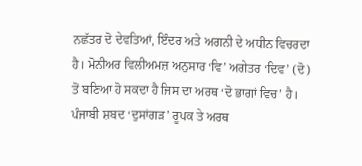ਨਛੱਤਰ ਦੋ ਦੇਵਤਿਆਂ, ਇੰਦਰ ਅਤੇ ਅਗਨੀ ਦੇ ਅਧੀਨ ਵਿਚਰਦਾ ਹੈ। ਮੋਨੀਅਰ ਵਿਲੀਅਮਜ਼ ਅਨੁਸਾਰ ‘ਵਿ’ ਅਗੇਤਰ ‘ਦਿਵ’ (ਦੋ) ਤੋਂ ਬਣਿਆ ਹੋ ਸਕਦਾ ਹੈ ਜਿਸ ਦਾ ਅਰਥ ‘ਦੋ ਭਾਗਾਂ ਵਿਚ’ ਹੈ। ਪੰਜਾਬੀ ਸ਼ਬਦ ‘ਦੁਸਾਂਗੜ’ ਰੂਪਕ ਤੇ ਅਰਥ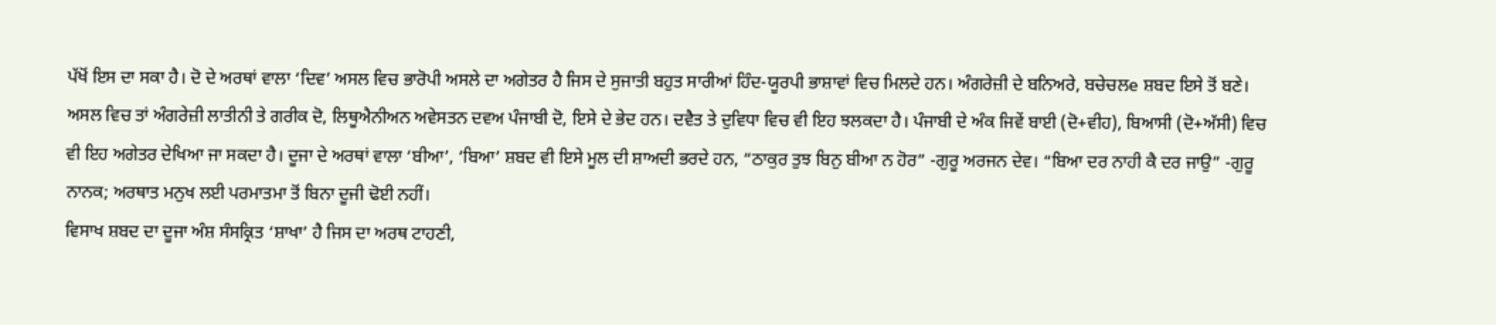ਪੱਖੋਂ ਇਸ ਦਾ ਸਕਾ ਹੈ। ਦੋ ਦੇ ਅਰਥਾਂ ਵਾਲਾ ‘ਦਿਵ’ ਅਸਲ ਵਿਚ ਭਾਰੋਪੀ ਅਸਲੇ ਦਾ ਅਗੇਤਰ ਹੈ ਜਿਸ ਦੇ ਸੁਜਾਤੀ ਬਹੁਤ ਸਾਰੀਆਂ ਹਿੰਦ-ਯੂਰਪੀ ਭਾਸ਼ਾਵਾਂ ਵਿਚ ਮਿਲਦੇ ਹਨ। ਅੰਗਰੇਜ਼ੀ ਦੇ ਬਨਿਅਰੇ, ਬਚੇਚਲe ਸ਼ਬਦ ਇਸੇ ਤੋਂ ਬਣੇ। ਅਸਲ ਵਿਚ ਤਾਂ ਅੰਗਰੇਜ਼ੀ ਲਾਤੀਨੀ ਤੇ ਗਰੀਕ ਦੋ, ਲਿਥੂਐਨੀਅਨ ਅਵੇਸਤਨ ਦਵਅ ਪੰਜਾਬੀ ਦੋ, ਇਸੇ ਦੇ ਭੇਦ ਹਨ। ਦਵੈਤ ਤੇ ਦੁਵਿਧਾ ਵਿਚ ਵੀ ਇਹ ਝਲਕਦਾ ਹੈ। ਪੰਜਾਬੀ ਦੇ ਅੰਕ ਜਿਵੇਂ ਬਾਈ (ਦੋ+ਵੀਹ), ਬਿਆਸੀ (ਦੋ+ਅੱਸੀ) ਵਿਚ ਵੀ ਇਹ ਅਗੇਤਰ ਦੇਖਿਆ ਜਾ ਸਕਦਾ ਹੈ। ਦੂਜਾ ਦੇ ਅਰਥਾਂ ਵਾਲਾ ‘ਬੀਆ’, ‘ਬਿਆ’ ਸ਼ਬਦ ਵੀ ਇਸੇ ਮੂਲ ਦੀ ਸ਼ਾਅਦੀ ਭਰਦੇ ਹਨ, “ਠਾਕੁਰ ਤੁਝ ਬਿਨੁ ਬੀਆ ਨ ਹੋਰ” -ਗੁਰੂ ਅਰਜਨ ਦੇਵ। “ਬਿਆ ਦਰ ਨਾਹੀ ਕੈ ਦਰ ਜਾਉ” -ਗੁਰੂ ਨਾਨਕ; ਅਰਥਾਤ ਮਨੁਖ ਲਈ ਪਰਮਾਤਮਾ ਤੋਂ ਬਿਨਾ ਦੂਜੀ ਢੋਈ ਨਹੀਂ।
ਵਿਸਾਖ ਸ਼ਬਦ ਦਾ ਦੂਜਾ ਅੰਸ਼ ਸੰਸਕ੍ਰਿਤ ‘ਸ਼ਾਖਾ’ ਹੈ ਜਿਸ ਦਾ ਅਰਥ ਟਾਹਣੀ,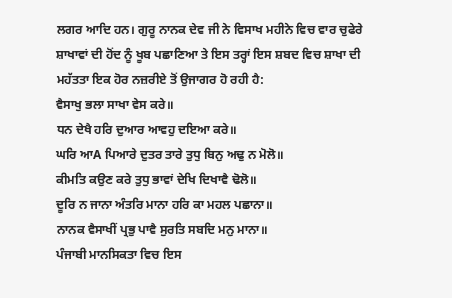ਲਗਰ ਆਦਿ ਹਨ। ਗੁਰੂ ਨਾਨਕ ਦੇਵ ਜੀ ਨੇ ਵਿਸਾਖ ਮਹੀਨੇ ਵਿਚ ਵਾਰ ਚੁਫੇਰੇ ਸ਼ਾਖਾਵਾਂ ਦੀ ਹੋਂਦ ਨੂੰ ਖੂਬ ਪਛਾਣਿਆ ਤੇ ਇਸ ਤਰ੍ਹਾਂ ਇਸ ਸ਼ਬਦ ਵਿਚ ਸ਼ਾਖਾ ਦੀ ਮਹੱਤਤਾ ਇਕ ਹੋਰ ਨਜ਼ਰੀਏ ਤੋਂ ਉਜਾਗਰ ਹੋ ਰਹੀ ਹੈ:
ਵੈਸਾਖੁ ਭਲਾ ਸਾਖਾ ਵੇਸ ਕਰੇ॥
ਧਨ ਦੇਖੈ ਹਰਿ ਦੁਆਰ ਆਵਹੁ ਦਇਆ ਕਰੇ॥
ਘਰਿ ਆA ਪਿਆਰੇ ਦੁਤਰ ਤਾਰੇ ਤੁਧੁ ਬਿਨੁ ਅਢੁ ਨ ਮੋਲੋ॥
ਕੀਮਤਿ ਕਉਣ ਕਰੇ ਤੁਧੁ ਭਾਵਾਂ ਦੇਖਿ ਦਿਖਾਵੈ ਢੋਲੋ॥
ਦੂਰਿ ਨ ਜਾਨਾ ਅੰਤਰਿ ਮਾਨਾ ਹਰਿ ਕਾ ਮਹਲ ਪਛਾਨਾ॥
ਨਾਨਕ ਵੈਸਾਖੀਂ ਪ੍ਰਭੁ ਪਾਵੈ ਸੁਰਤਿ ਸਬਦਿ ਮਨੁ ਮਾਨਾ॥
ਪੰਜਾਬੀ ਮਾਨਸਿਕਤਾ ਵਿਚ ਇਸ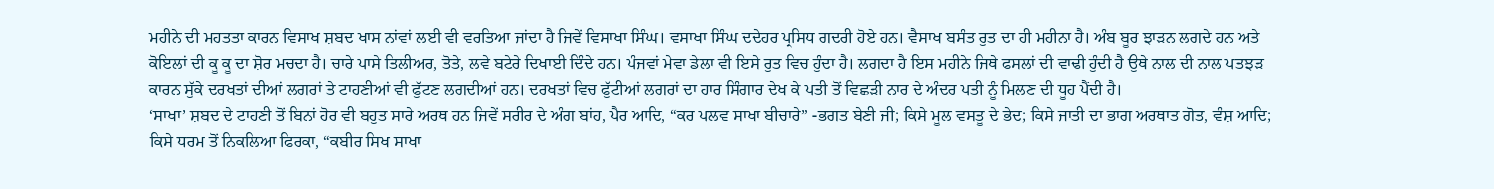ਮਹੀਨੇ ਦੀ ਮਹਤਤਾ ਕਾਰਨ ਵਿਸਾਖ ਸ਼ਬਦ ਖਾਸ ਨਾਂਵਾਂ ਲਈ ਵੀ ਵਰਤਿਆ ਜਾਂਦਾ ਹੈ ਜਿਵੇਂ ਵਿਸਾਖਾ ਸਿੰਘ। ਵਸਾਖਾ ਸਿੰਘ ਦਦੇਹਰ ਪ੍ਰਸਿਧ ਗਦਰੀ ਹੋਏ ਹਨ। ਵੈਸਾਖ ਬਸੰਤ ਰੁਤ ਦਾ ਹੀ ਮਹੀਨਾ ਹੈ। ਅੰਬ ਬੂਰ ਝਾੜਨ ਲਗਦੇ ਹਨ ਅਤੇ ਕੋਇਲਾਂ ਦੀ ਕੂ ਕੂ ਦਾ ਸ਼ੋਰ ਮਚਦਾ ਹੈ। ਚਾਰੇ ਪਾਸੇ ਤਿਲੀਅਰ, ਤੋਤੇ, ਲਵੇ ਬਟੇਰੇ ਦਿਖਾਈ ਦਿੰਦੇ ਹਨ। ਪੰਜਵਾਂ ਮੇਵਾ ਡੇਲਾ ਵੀ ਇਸੇ ਰੁਤ ਵਿਚ ਹੁੰਦਾ ਹੈ। ਲਗਦਾ ਹੈ ਇਸ ਮਹੀਨੇ ਜਿਥੇ ਫਸਲਾਂ ਦੀ ਵਾਢੀ ਹੁੰਦੀ ਹੈ ਉਥੇ ਨਾਲ ਦੀ ਨਾਲ ਪਤਝੜ ਕਾਰਨ ਸੁੱਕੇ ਦਰਖਤਾਂ ਦੀਆਂ ਲਗਰਾਂ ਤੇ ਟਾਹਣੀਆਂ ਵੀ ਫੁੱਟਣ ਲਗਦੀਆਂ ਹਨ। ਦਰਖਤਾਂ ਵਿਚ ਫੁੱਟੀਆਂ ਲਗਰਾਂ ਦਾ ਹਾਰ ਸਿੰਗਾਰ ਦੇਖ ਕੇ ਪਤੀ ਤੋਂ ਵਿਛੜੀ ਨਾਰ ਦੇ ਅੰਦਰ ਪਤੀ ਨੂੰ ਮਿਲਣ ਦੀ ਧੂਹ ਪੈਂਦੀ ਹੈ।
‘ਸਾਖਾ’ ਸ਼ਬਦ ਦੇ ਟਾਹਣੀ ਤੋਂ ਬਿਨਾਂ ਹੋਰ ਵੀ ਬਹੁਤ ਸਾਰੇ ਅਰਥ ਹਨ ਜਿਵੇਂ ਸਰੀਰ ਦੇ ਅੰਗ ਬਾਂਹ, ਪੈਰ ਆਦਿ, “ਕਰ ਪਲਵ ਸਾਖਾ ਬੀਚਾਰੇ” -ਭਗਤ ਬੇਣੀ ਜੀ; ਕਿਸੇ ਮੂਲ ਵਸਤੂ ਦੇ ਭੇਦ; ਕਿਸੇ ਜਾਤੀ ਦਾ ਭਾਗ ਅਰਥਾਤ ਗੋਤ, ਵੰਸ਼ ਆਦਿ; ਕਿਸੇ ਧਰਮ ਤੋਂ ਨਿਕਲਿਆ ਫਿਰਕਾ, “ਕਬੀਰ ਸਿਖ ਸਾਖਾ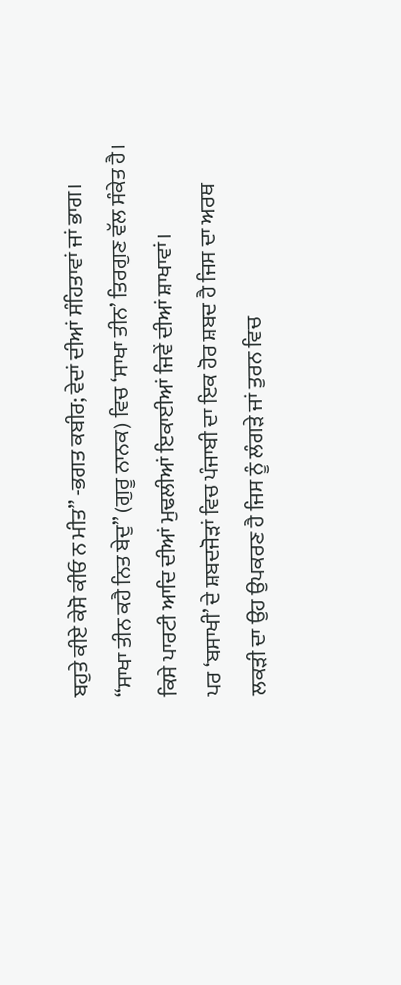ਬਹੁਤੇ ਕੀਏ ਕੇਸੋ ਕੀਓ ਨ ਮੀਤ” -ਭਗਤ ਕਬੀਰ; ਵੇਦਾਂ ਦੀਆਂ ਸੰਹਿਤਾਵਾਂ ਜਾਂ ਭਾਗ। “ਸਾਖਾ ਤੀਨ ਕਹੈ ਨਿਤ ਬੇਦੁ” (ਗੁਰੂ ਨਾਨਕ) ਵਿਚ ‘ਸਾਖਾ ਤੀਨ’ ਤਿਰਗੁਣ ਵੱਲ ਸੰਕੇਤ ਹੈ। ਕਿਸੇ ਪਾਰਟੀ ਆਦਿ ਦੀਆਂ ਮੁਢਲੀਆਂ ਇਕਾਈਆਂ ਜਿਵੇਂ ਦੀਆਂ ਸ਼ਾਖਾਵਾਂ।
ਪਰ ‘ਬਸਾਖੀ’ ਦੇ ਸ਼ਬਦਜੋੜਾਂ ਵਿਚ ਪੰਜਾਬੀ ਦਾ ਇਕ ਹੋਰ ਸ਼ਬਦ ਹੈ ਜਿਸ ਦਾ ਅਰਥ ਲਕੜੀ ਦਾ ਉਹ ਉਪਕਰਣ ਹੈ ਜਿਸ ਨੂੰ ਲੰਗੜੇ ਜਾਂ ਤੁਰਨ ਵਿਚ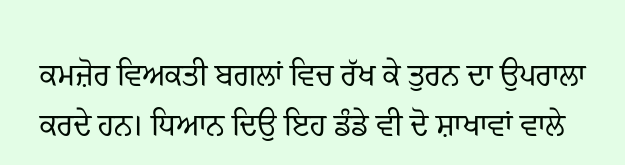ਕਮਜ਼ੋਰ ਵਿਅਕਤੀ ਬਗਲਾਂ ਵਿਚ ਰੱਖ ਕੇ ਤੁਰਨ ਦਾ ਉਪਰਾਲਾ ਕਰਦੇ ਹਨ। ਧਿਆਨ ਦਿਉ ਇਹ ਡੰਡੇ ਵੀ ਦੋ ਸ਼ਾਖਾਵਾਂ ਵਾਲੇ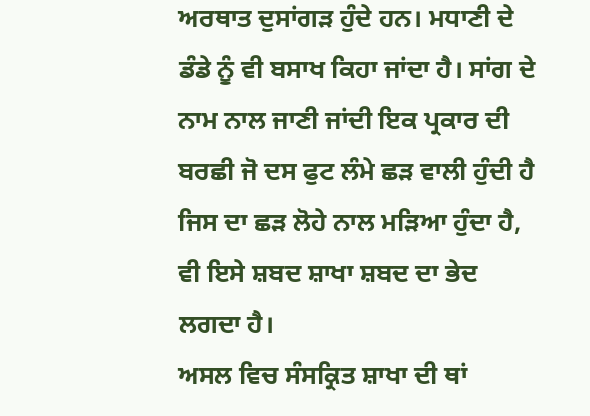ਅਰਥਾਤ ਦੁਸਾਂਗੜ ਹੁੰਦੇ ਹਨ। ਮਧਾਣੀ ਦੇ ਡੰਡੇ ਨੂੰ ਵੀ ਬਸਾਖ ਕਿਹਾ ਜਾਂਦਾ ਹੈ। ਸਾਂਗ ਦੇ ਨਾਮ ਨਾਲ ਜਾਣੀ ਜਾਂਦੀ ਇਕ ਪ੍ਰਕਾਰ ਦੀ ਬਰਛੀ ਜੋ ਦਸ ਫੁਟ ਲੰਮੇ ਛੜ ਵਾਲੀ ਹੁੰਦੀ ਹੈ ਜਿਸ ਦਾ ਛੜ ਲੋਹੇ ਨਾਲ ਮੜਿਆ ਹੁੰਦਾ ਹੈ, ਵੀ ਇਸੇ ਸ਼ਬਦ ਸ਼ਾਖਾ ਸ਼ਬਦ ਦਾ ਭੇਦ ਲਗਦਾ ਹੈ।
ਅਸਲ ਵਿਚ ਸੰਸਕ੍ਰਿਤ ਸ਼ਾਖਾ ਦੀ ਥਾਂ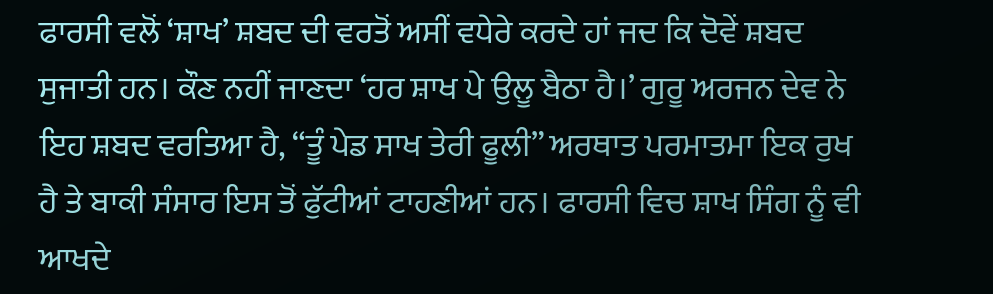ਫਾਰਸੀ ਵਲੋਂ ‘ਸ਼ਾਖ’ ਸ਼ਬਦ ਦੀ ਵਰਤੋਂ ਅਸੀਂ ਵਧੇਰੇ ਕਰਦੇ ਹਾਂ ਜਦ ਕਿ ਦੋਵੇਂ ਸ਼ਬਦ ਸੁਜਾਤੀ ਹਨ। ਕੌਣ ਨਹੀਂ ਜਾਣਦਾ ‘ਹਰ ਸ਼ਾਖ ਪੇ ਉਲੂ ਬੈਠਾ ਹੈ।’ ਗੁਰੂ ਅਰਜਨ ਦੇਵ ਨੇ ਇਹ ਸ਼ਬਦ ਵਰਤਿਆ ਹੈ, “ਤੂੰ ਪੇਡ ਸਾਖ ਤੇਰੀ ਫੂਲੀ” ਅਰਥਾਤ ਪਰਮਾਤਮਾ ਇਕ ਰੁਖ ਹੈ ਤੇ ਬਾਕੀ ਸੰਸਾਰ ਇਸ ਤੋਂ ਫੁੱਟੀਆਂ ਟਾਹਣੀਆਂ ਹਨ। ਫਾਰਸੀ ਵਿਚ ਸ਼ਾਖ ਸਿੰਗ ਨੂੰ ਵੀ ਆਖਦੇ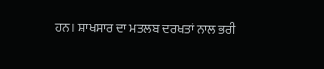ਹਨ। ਸ਼ਾਖਸਾਰ ਦਾ ਮਤਲਬ ਦਰਖਤਾਂ ਨਾਲ ਭਰੀ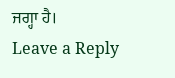ਜਗ੍ਹਾ ਹੈ।
Leave a Reply